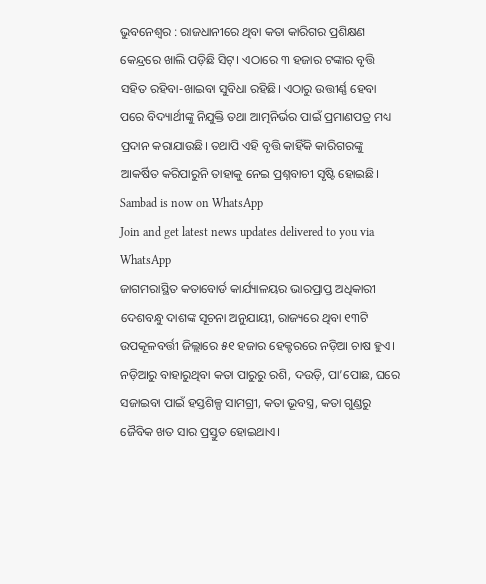ଭୁବନେଶ୍ବର : ରାଜଧାନୀରେ ଥିବା କତା କାରିଗର ପ୍ରଶିକ୍ଷଣ କେନ୍ଦ୍ରରେ ଖାଲି ପଡ଼ିଛି ସିଟ୍। ଏଠାରେ ୩ ହଜାର ଟଙ୍କାର ବୃତ୍ତି ସହିତ ରହିବା-ଖାଇବା ସୁବିଧା ରହିଛି। ଏଠାରୁ ଉତ୍ତୀର୍ଣ୍ଣ ହେବା ପରେ ବିଦ୍ୟାର୍ଥୀଙ୍କୁ ନିଯୁକ୍ତି ତଥା ଆତ୍ମନିର୍ଭର ପାଇଁ ପ୍ରମାଣପତ୍ର ମଧ୍ୟ ପ୍ରଦାନ କରାଯାଉଛି। ତଥାପି ଏହି ବୃତ୍ତି କାହିଁକି କାରିଗରଙ୍କୁ ଆକର୍ଷିତ କରିପାରୁନି ତାହାକୁ ନେଇ ପ୍ରଶ୍ନବାଚୀ ସୃଷ୍ଟି ହୋଇଛି।
Sambad is now on WhatsApp
Join and get latest news updates delivered to you via WhatsApp
ଜାଗମରାସ୍ଥିତ କତାବୋର୍ଡ କାର୍ଯ୍ୟାଳୟର ଭାରପ୍ରାପ୍ତ ଅଧିକାରୀ ଦେଶବନ୍ଧୁ ଦାଶଙ୍କ ସୂଚନା ଅନୁଯାୟୀ, ରାଜ୍ୟରେ ଥିବା ୧୩ଟି ଉପକୂଳବର୍ତ୍ତୀ ଜିଲ୍ଲାରେ ୫୧ ହଜାର ହେକ୍ଟରରେ ନଡ଼ିଆ ଚାଷ ହୁଏ। ନଡ଼ିଆରୁ ବାହାରୁଥିବା କତା ପାରୁରୁ ରଶି, ଦଉଡ଼ି, ପା’ପୋଛ, ଘରେ ସଜାଇବା ପାଇଁ ହସ୍ତଶିଳ୍ପ ସାମଗ୍ରୀ, କତା ଭୂବସ୍ତ୍ର, କତା ଗୁଣ୍ଡରୁ ଜୈବିକ ଖତ ସାର ପ୍ରସ୍ତୁତ ହୋଇଥାଏ।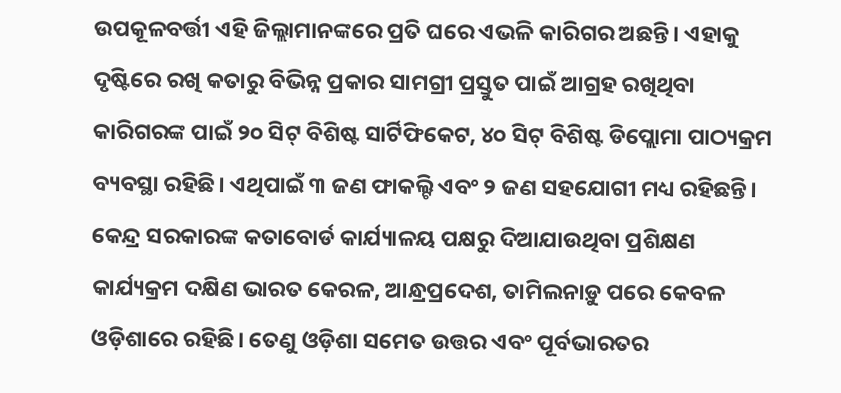ଉପକୂଳବର୍ତ୍ତୀ ଏହି ଜିଲ୍ଲାମାନଙ୍କରେ ପ୍ରତି ଘରେ ଏଭଳି କାରିଗର ଅଛନ୍ତି। ଏହାକୁ ଦୃଷ୍ଟିରେ ରଖି କତାରୁ ବିଭିନ୍ନ ପ୍ରକାର ସାମଗ୍ରୀ ପ୍ରସ୍ତୁତ ପାଇଁ ଆଗ୍ରହ ରଖିଥିବା କାରିଗରଙ୍କ ପାଇଁ ୨୦ ସିଟ୍ ବିଶିଷ୍ଟ ସାର୍ଟିଫିକେଟ, ୪୦ ସିଟ୍ ବିଶିଷ୍ଟ ଡିପ୍ଲୋମା ପାଠ୍ୟକ୍ରମ ବ୍ୟବସ୍ଥା ରହିଛି। ଏଥିପାଇଁ ୩ ଜଣ ଫାକଲ୍ଟି ଏବଂ ୨ ଜଣ ସହଯୋଗୀ ମଧ୍ୟ ରହିଛନ୍ତି। କେନ୍ଦ୍ର ସରକାରଙ୍କ କତାବୋର୍ଡ କାର୍ଯ୍ୟାଳୟ ପକ୍ଷରୁ ଦିଆଯାଉଥିବା ପ୍ରଶିକ୍ଷଣ କାର୍ଯ୍ୟକ୍ରମ ଦକ୍ଷିଣ ଭାରତ କେରଳ, ଆନ୍ଧ୍ରପ୍ରଦେଶ, ତାମିଲନାଡ଼ୁ ପରେ କେବଳ ଓଡ଼ିଶାରେ ରହିଛି। ତେଣୁ ଓଡ଼ିଶା ସମେତ ଉତ୍ତର ଏବଂ ପୂର୍ବଭାରତର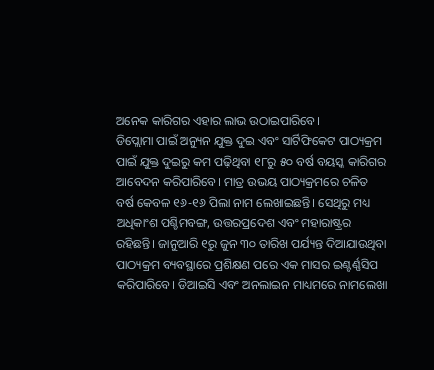ଅନେକ କାରିଗର ଏହାର ଲାଭ ଉଠାଇପାରିବେ।
ଡିପ୍ଲୋମା ପାଇଁ ଅନ୍ୟୁନ ଯୁକ୍ତ ଦୁଇ ଏବଂ ସାର୍ଟିଫିକେଟ ପାଠ୍ୟକ୍ରମ ପାଇଁ ଯୁକ୍ତ ଦୁଇରୁ କମ ପଢ଼ିଥିବା ୧୮ରୁ ୫୦ ବର୍ଷ ବୟସ୍କ କାରିଗର ଆବେଦନ କରିପାରିବେ। ମାତ୍ର ଉଭୟ ପାଠ୍ୟକ୍ରମରେ ଚଳିତ ବର୍ଷ କେବଳ ୧୬-୧୬ ପିଲା ନାମ ଲେଖାଇଛନ୍ତି। ସେଥିରୁ ମଧ୍ୟ ଅଧିକାଂଶ ପଶ୍ଚିମବଙ୍ଗ, ଉତ୍ତରପ୍ରଦେଶ ଏବଂ ମହାରାଷ୍ଟ୍ରର ରହିଛନ୍ତି। ଜାନୁଆରି ୧ରୁ ଜୁନ ୩୦ ତାରିଖ ପର୍ଯ୍ୟନ୍ତ ଦିଆଯାଉଥିବା ପାଠ୍ୟକ୍ରମ ବ୍ୟବସ୍ଥାରେ ପ୍ରଶିକ୍ଷଣ ପରେ ଏକ ମାସର ଇଣ୍ଟର୍ଣ୍ଣସିପ କରିପାରିବେ। ଡିଆଇସି ଏବଂ ଅନଲାଇନ ମାଧ୍ୟମରେ ନାମଲେଖା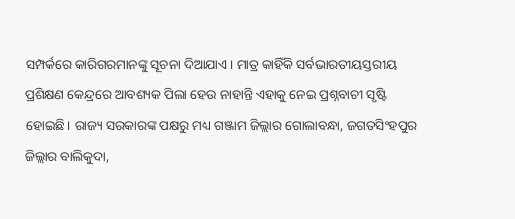ସମ୍ପର୍କରେ କାରିଗରମାନଙ୍କୁ ସୂଚନା ଦିଆଯାଏ। ମାତ୍ର କାହିଁକି ସର୍ବଭାରତୀୟସ୍ତରୀୟ ପ୍ରଶିକ୍ଷଣ କେନ୍ଦ୍ରରେ ଆବଶ୍ୟକ ପିଲା ହେଉ ନାହାନ୍ତି ଏହାକୁ ନେଇ ପ୍ରଶ୍ନବାଚୀ ସୃଷ୍ଟି ହୋଇଛି। ରାଜ୍ୟ ସରକାରଙ୍କ ପକ୍ଷରୁ ମଧ୍ୟ ଗଞ୍ଜାମ ଜିଲ୍ଲାର ଗୋଲାବନ୍ଧା, ଜଗତସିଂହପୁର ଜିଲ୍ଲାର ବାଲିକୁଦା,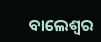ବାଲେଶ୍ବର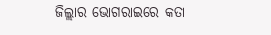ଜିଲ୍ଲାର ଭୋଗରାଇରେ କତା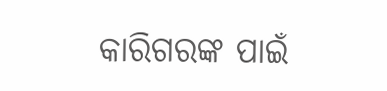କାରିଗରଙ୍କ ପାଇଁ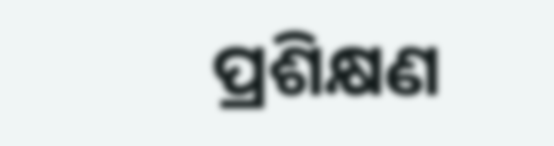ପ୍ରଶିକ୍ଷଣ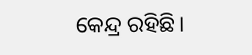କେନ୍ଦ୍ର ରହିଛି।